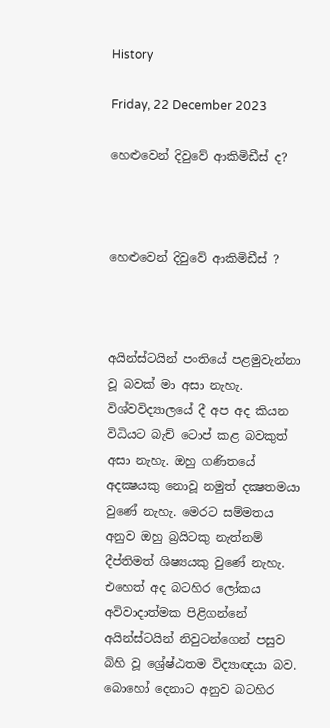History

Friday, 22 December 2023

හෙළුවෙන් දිවුවේ ආකිමිඩීස් ද?



හෙළුවෙන් දිවුවේ ආකිමිඩීස් ?



අයින්ස්ටයින් පංතියේ පළමුවැන්නා වූ බවක් මා අසා නැහැ. විශ්වවිද්‍යාලයේ දී අප අද කියන විධියට බැච් ටොප් කළ බවකුත් අසා නැහැ. ඔහු ගණිතයේ අදක්‍ෂයකු නොවූ නමුත් දක්‍ෂතමයා වුණේ නැහැ. මෙරට සම්මතය අනුව ඔහු බ්‍රයිටකු නැත්නම් දීප්තිමත් ශිෂ්‍යයකු වුණේ නැහැ. එහෙත් අද බටහිර ලෝකය අවිවාදාත්මක පිළිගන්නේ අයින්ස්ටයින් නිවුටන්ගෙන් පසුව බිහි වූ ශ්‍රේෂ්ඨතම විද්‍යාඥයා බව. බොහෝ දෙනාට අනුව බටහිර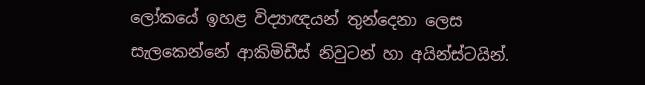ලෝකයේ ඉහළ විද්‍යාඥයන් තුන්දෙනා ලෙස සැලකෙන්නේ ආකිමිඩීස් නිවුටන් හා අයින්ස්ටයින්.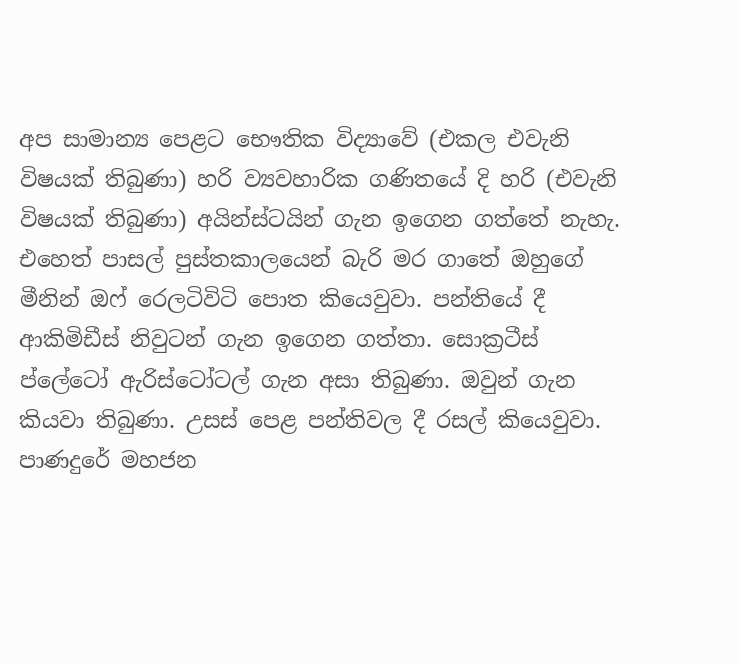අප සාමාන්‍ය පෙළට භෞතික විද්‍යාවේ (එකල එවැනි විෂයක් තිබුණා) හරි ව්‍යවහාරික ගණිතයේ දි හරි (එවැනි විෂයක් තිබුණා) අයින්ස්ටයින් ගැන ඉගෙන ගත්තේ නැහැ. එහෙත් පාසල් පුස්තකාලයෙන් බැරි මර ගාතේ ඔහුගේ මීනින් ඔෆ් රෙලටිවිටි පොත කියෙවුවා. පන්තියේ දී ආකිමිඩීස් නිවුටන් ගැන ඉගෙන ගත්තා. සොක්‍රටීස් ප්ලේටෝ ඇරිස්ටෝටල් ගැන අසා තිබුණා. ඔවුන් ගැන කියවා තිබුණා. උසස් පෙළ පන්තිවල දී රසල් කියෙවුවා. පාණදුරේ මහජන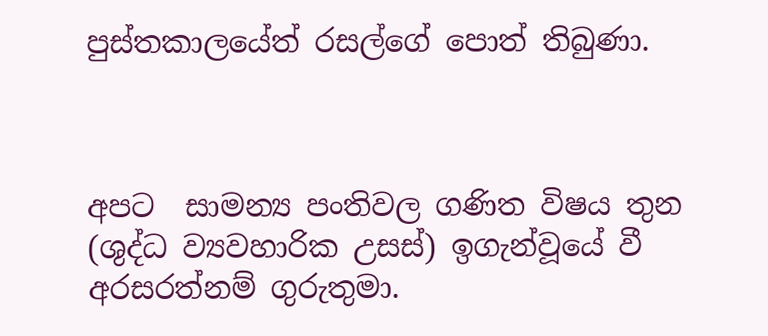පුස්තකාලයේත් රසල්ගේ පොත් තිබුණා.



අපට  සාමන්‍ය පංතිවල ගණිත විෂය තුන (ශුද්ධ ව්‍යවහාරික උසස්) ඉගැන්වූයේ වී අරසරත්නම් ගුරුතුමා.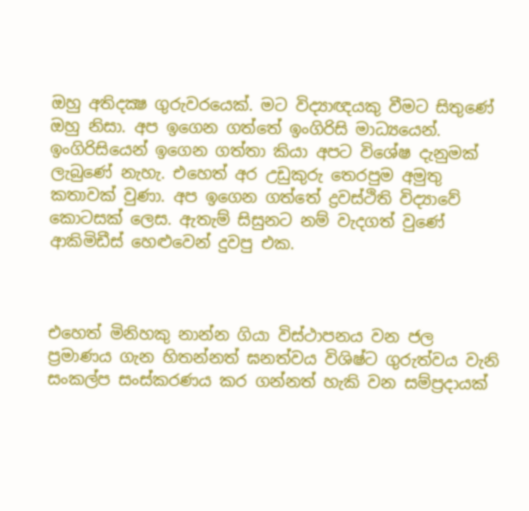ඔහු අතිදක්‍ෂ ගුරුවරයෙක්. මට විද්‍යාඥයකු වීමට සිතුණේ ඔහු නිසා. අප ඉගෙන ගත්තේ ඉංගිරිසි මාධ්‍යයෙන්. ඉංගිරිසියෙන් ඉගෙන ගත්තා කියා අපට විශේෂ දැනුමක් ලැබුණේ නැහැ. එහෙත් අර උඩුකුරු තෙරපුම අමුතු කතාවක් වුණා. අප ඉගෙන ගත්තේ ද්‍රවස්ථිති විද්‍යාවේ කොටසක් ලෙස. ඇතැම් සිසුනට නම් වැදගත් වුණේ ආකිමිඩීස් හෙළුවෙන් දුවපු එක.



එහෙත් මිනිහකු නාන්න ගියා විස්ථාපනය වන ජල ප්‍රමාණය ගැන හිතන්නත් ඝනත්වය විශිෂ්ට ගුරුත්වය වැනි සංකල්ප සංස්කරණය කර ගන්නත් හැකි වන සම්ප්‍රදායක්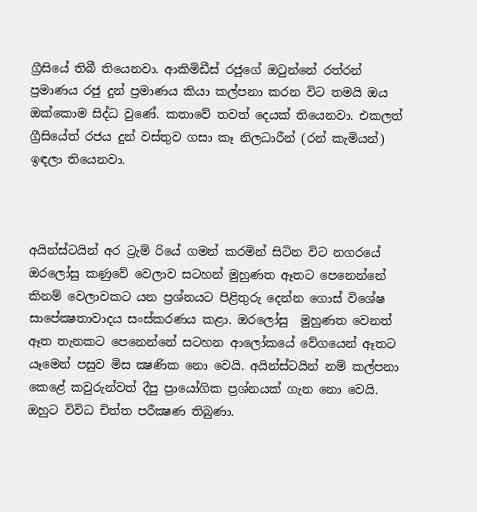ග්‍රීසියේ තිබී තියෙනවා. ආකිමිඩීස් රජුගේ ඔටුන්නේ රත්රන් ප්‍රමාණය රජු දුන් ප්‍රමාණය කියා කල්පනා කරන විට තමයි ඔය ඔක්කොම සිද්ධ වුණේ. කතාවේ තවත් දෙයක් තියෙනවා. එකලත් ග්‍රීසියේත් රජය දුන් වස්තුව ගසා කෑ නිලධාරීන් (රන් කැමියන්) ඉඳලා තියෙනවා.



අයින්ස්ටයින් අර ට්‍රැම් රියේ ගමන් කරමින් සිටින විට නගරයේ ඔරලෝසු කණුවේ වෙලාව සටහන් මුහුණත ඈතට පෙනෙන්නේ කිනම් වෙලාවකට යන ප්‍රශ්නයට පිළිතුරු දෙන්න ගොස් විශේෂ සාපේක්‍ෂතාවාදය සංස්කරණය කළා. ඔරලෝසු  මුහුණත වෙනත් ඈත තැනකට පෙනෙන්නේ සටහන ආලෝකයේ වේගයෙන් ඈතට යෑමෙන් පසුව මිස ක්‍ෂණික නො වෙයි. අයින්ස්ටයින් නම් කල්පනා කෙළේ කවුරුන්වත් දීපු ප්‍රායෝගික ප්‍රශ්නයක් ගැන නො වෙයි. ඔහුට විවිධ චිත්ත පරීක්‍ෂණ තිබුණා.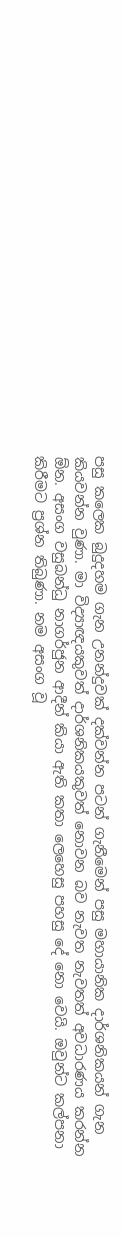පසු කලෙක බුදුදහම ගැන උනන්දුවක් දක්වන්න පටන් ගැනීමෙන් පසු මහායානික දාර්ශනිකයන් ගැන කියවන්න වුණා. මා විද්‍යාඥයකුවත් දාර්ශනිකයකුවත් නොවන බව නැවත නැවතත් අවධාරණය කරන්න ඕන. අසංග වසුබන්ධු නාගර්ජුන ආදීන් කියා ඇති කතා ලෙහෙසු පහසු දේ නො වෙයි. ඔවුන්ට කල්පනා කිරීමට ප්‍රශ්න තිබුණා. නම අසංග වූ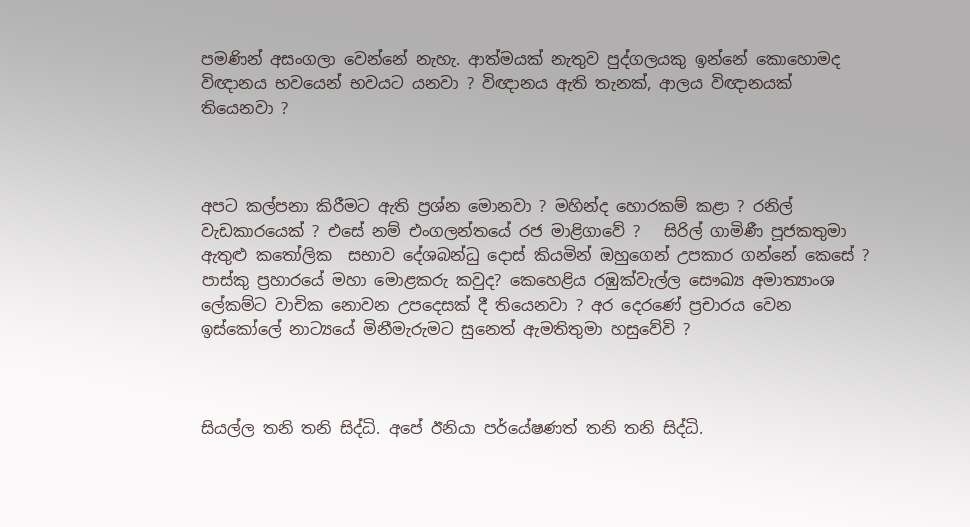පමණින් අසංගලා වෙන්නේ නැහැ. ආත්මයක් නැතුව පුද්ගලයකු ඉන්නේ කොහොමද විඥානය භවයෙන් භවයට යනවා ? විඥානය ඇති තැනක්, ආලය විඥානයක් තියෙනවා ?



අපට කල්පනා කිරීමට ඇති ප්‍රශ්න මොනවා ? මහින්ද හොරකම් කළා ? රනිල් වැඩකාරයෙක් ? එසේ නම් එංගලන්තයේ රජ මාළිගාවේ ?   සිරිල් ගාමිණී පූජකතුමා ඇතුළු කතෝලික  සභාව දේශබන්ධු දොස් කියමින් ඔහුගෙන් උපකාර ගන්නේ කෙසේ ? පාස්කු ප්‍රහාරයේ මහා මොළකරු කවුද? කෙහෙළිය රඹුක්වැල්ල සෞඛ්‍ය අමාත්‍යාංශ ලේකම්ට වාචික නොවන උපදෙසක් දී තියෙනවා ? අර දෙරණේ ප්‍රචාරය වෙන ඉස්කෝලේ නාට්‍යයේ මිනීමැරුමට සුනෙත් ඇමතිතුමා හසුවේවි ?



සියල්ල තනි තනි සිද්ධි. අපේ ඊනියා පර්යේෂණත් තනි තනි සිද්ධි.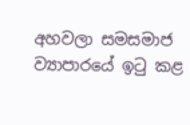අහවලා සමසමාජ ව්‍යාපාරයේ ඉටු කළ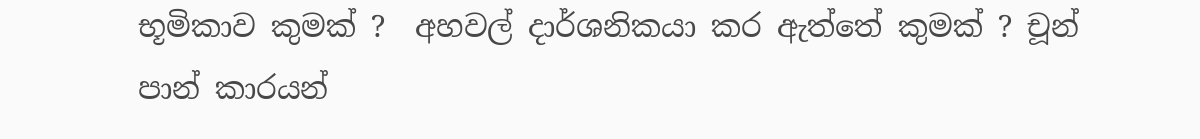භූමිකාව කුමක් ?  අහවල් දාර්ශනිකයා කර ඇත්තේ කුමක් ? චූන් පාන් කාරයන්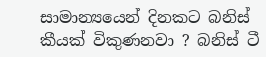සාමාන්‍යයෙන් දිනකට බනිස් කීයක් විකුණනවා ? බනිස් ටී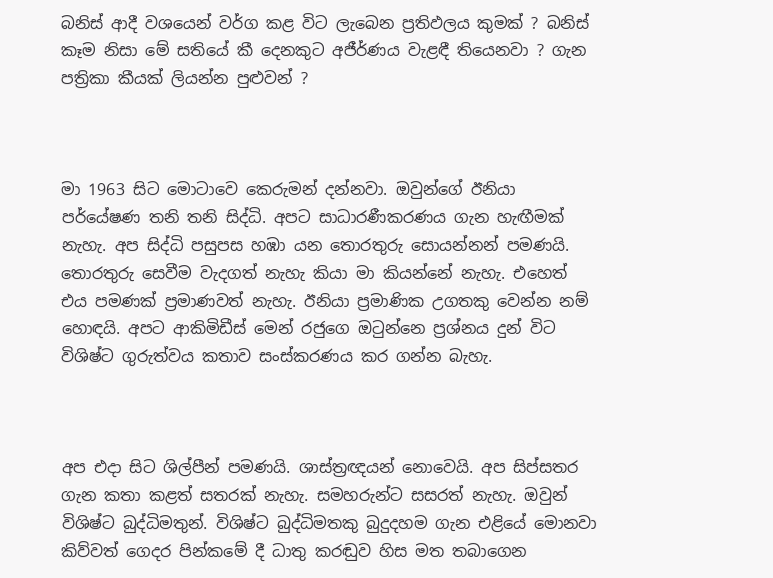බනිස් ආදී වශයෙන් වර්ග කළ විට ලැබෙන ප්‍රතිඵලය කුමක් ? බනිස් කෑම නිසා මේ සතියේ කී දෙනකුට අජීර්ණය වැළඳී තියෙනවා ? ගැන පත්‍රිකා කීයක් ලියන්න පුළුවන් ?



මා 1963 සිට මොටාවෙ කෙරුමන් දන්නවා. ඔවුන්ගේ ඊනියා පර්යේෂණ තනි තනි සිද්ධි. අපට සාධාරණීකරණය ගැන හැඟීමක් නැහැ. අප සිද්ධි පසුපස හඹා යන තොරතුරු සොයන්නන් පමණයි. තොරතුරු සෙවීම වැදගත් නැහැ කියා මා කියන්නේ නැහැ. එහෙත් එය පමණක් ප්‍රමාණවත් නැහැ. ඊනියා ප්‍රමාණික උගතකු වෙන්න නම් හොඳයි. අපට ආකිමිඩීස් මෙන් රජුගෙ ඔටුන්නෙ ප්‍රශ්නය දුන් විට විශිෂ්ට ගුරුත්වය කතාව සංස්කරණය කර ගන්න බැහැ.



අප එදා සිට ශිල්පීන් පමණයි. ශාස්ත්‍රඥයන් නොවෙයි. අප සිප්සතර ගැන කතා කළත් සතරක් නැහැ. සමහරුන්ට සසරත් නැහැ. ඔවුන් විශිෂ්ට බුද්ධිමතුන්. විශිෂ්ට බුද්ධිමතකු බුදුදහම ගැන එළියේ මොනවා කිව්වත් ගෙදර පින්කමේ දී ධාතු කරඬුව හිස මත තබාගෙන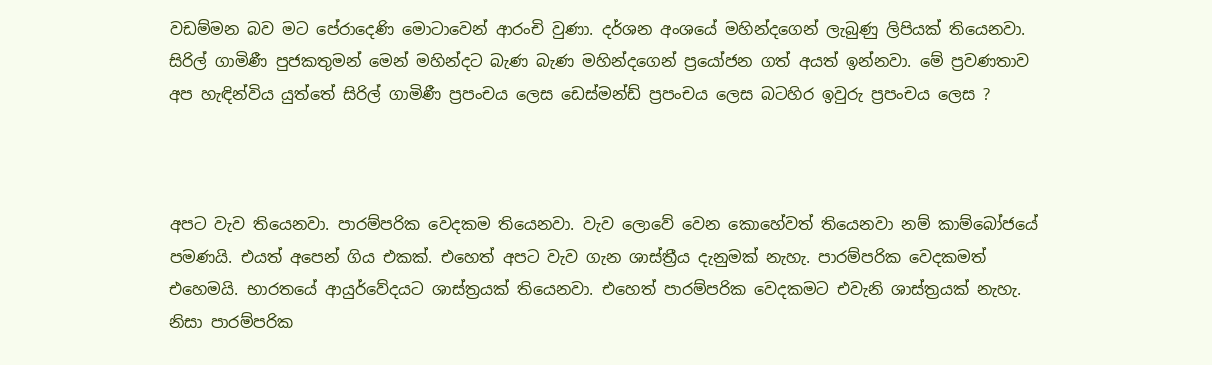වඩම්මන බව මට පේරාදෙණි මොටාවෙන් ආරංචි වුණා. දර්ශන අංශයේ මහින්දගෙන් ලැබුණු ලිපියක් තියෙනවා. සිරිල් ගාමිණී පුජකතුමන් මෙන් මහින්දට බැණ බැණ මහින්දගෙන් ප්‍රයෝජන ගත් අයත් ඉන්නවා. මේ ප්‍රවණතාව අප හැඳින්විය යුත්තේ සිරිල් ගාමිණී ප්‍රපංචය ලෙස ඩෙස්මන්ඩ් ප්‍රපංචය ලෙස බටහිර ඉවුරු ප්‍රපංචය ලෙස ?



අපට වැව තියෙනවා. පාරම්පරික වෙදකම තියෙනවා. වැව ලොවේ වෙන කොහේවත් තියෙනවා නම් කාම්බෝජයේ පමණයි. එයත් අපෙන් ගිය එකක්. එහෙත් අපට වැව ගැන ශාස්ත්‍රීය දැනුමක් නැහැ. පාරම්පරික වෙදකමත් එහෙමයි. භාරතයේ ආයුර්වේදයට ශාස්ත්‍රයක් තියෙනවා. එහෙත් පාරම්පරික වෙදකමට එවැනි ශාස්ත්‍රයක් නැහැ. නිසා පාරම්පරික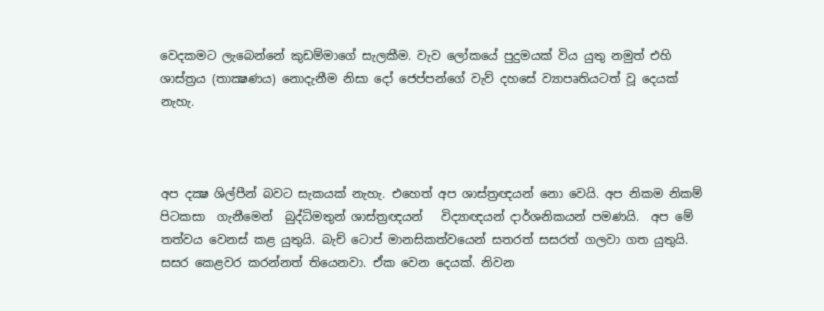වෙදකමට ලැබෙන්නේ කුඩම්මාගේ සැලකීම. වැව ලෝකයේ පුදුමයක් විය යුතු නමුත් එහි ශාස්ත්‍රය (තාක්‍ෂණය) නොදැනීම නිසා දෝ ජෙප්පන්ගේ වැව් දහසේ ව්‍යාපෘතියටත් වූ දෙයක් නැහැ.



අප දක්‍ෂ ශිල්පීන් බවට සැකයක් නැහැ. එහෙත් අප ශාස්ත්‍රඥයන් නො වෙයි. අප නිකම නිකම් පිටකසා  ගැනීමෙන්  බුද්ධිමතුන් ශාස්ත්‍රඥයන්   විද්‍යාඥයන් දාර්ශනිකයන් පමණයි.  අප මේ තත්වය වෙනස් කළ යුතුයි. බැච් ටොප් මානසිකත්වයෙන් සතරත් සසරත් ගලවා ගත යුතුයි.  සසර කෙළවර කරන්නත් තියෙනවා. ඒක වෙන දෙයක්. නිවන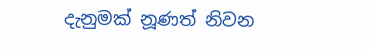දැනුමක් නූණත් නිවන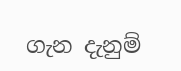ගැන දැනුම්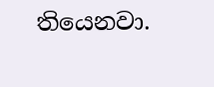තියෙනවා.